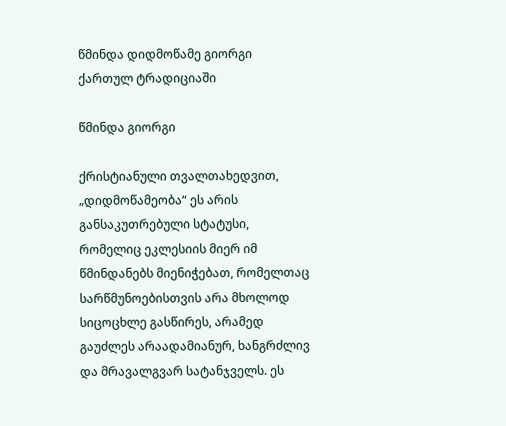წმინდა დიდმოწამე გიორგი ქართულ ტრადიციაში

წმინდა გიორგი

ქრისტიანული თვალთახედვით, „დიდმოწამეობა“ ეს არის განსაკუთრებული სტატუსი, რომელიც ეკლესიის მიერ იმ წმინდანებს მიენიჭებათ, რომელთაც სარწმუნოებისთვის არა მხოლოდ სიცოცხლე გასწირეს, არამედ გაუძლეს არაადამიანურ, ხანგრძლივ და მრავალგვარ სატანჯველს. ეს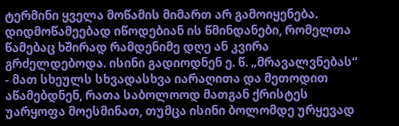ტერმინი ყველა მოწამის მიმართ არ გამოიყენება. დიდმოწამეებად იწოდებიან ის წმინდანები, რომელთა წამებაც ხშირად რამდენიმე დღე ან კვირა გრძელდებოდა. ისინი გადიოდნენ ე. წ. „მრავალვნებას“ - მათ სხეულს სხვადასხვა იარაღითა და მეთოდით აწამებდნენ, რათა საბოლოოდ მათგან ქრისტეს უარყოფა მოესმინათ, თუმცა ისინი ბოლომდე ურყევად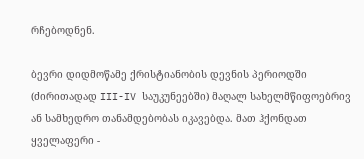რჩებოდნენ.

ბევრი დიდმოწამე ქრისტიანობის დევნის პერიოდში (ძირითადად III-IV საუკუნეებში) მაღალ სახელმწიფოებრივ ან სამხედრო თანამდებობას იკავებდა. მათ ჰქონდათ ყველაფერი -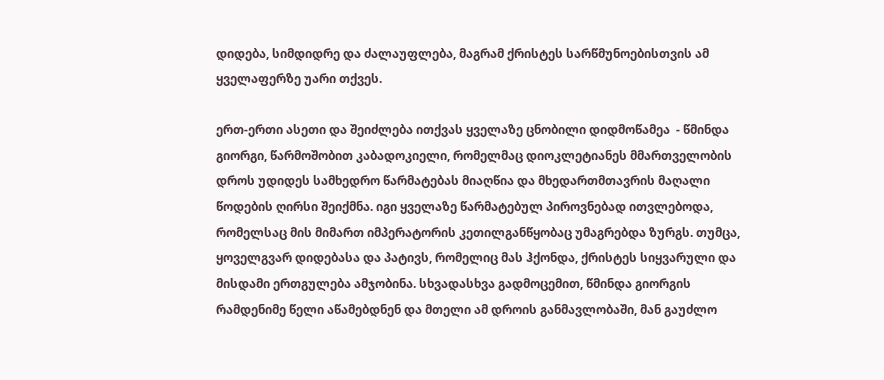დიდება, სიმდიდრე და ძალაუფლება, მაგრამ ქრისტეს სარწმუნოებისთვის ამ ყველაფერზე უარი თქვეს.

ერთ-ერთი ასეთი და შეიძლება ითქვას ყველაზე ცნობილი დიდმოწამეა  - წმინდა გიორგი, წარმოშობით კაბადოკიელი, რომელმაც დიოკლეტიანეს მმართველობის დროს უდიდეს სამხედრო წარმატებას მიაღწია და მხედართმთავრის მაღალი წოდების ღირსი შეიქმნა. იგი ყველაზე წარმატებულ პიროვნებად ითვლებოდა, რომელსაც მის მიმართ იმპერატორის კეთილგანწყობაც უმაგრებდა ზურგს. თუმცა, ყოველგვარ დიდებასა და პატივს, რომელიც მას ჰქონდა, ქრისტეს სიყვარული და მისდამი ერთგულება ამჯობინა. სხვადასხვა გადმოცემით, წმინდა გიორგის რამდენიმე წელი აწამებდნენ და მთელი ამ დროის განმავლობაში, მან გაუძლო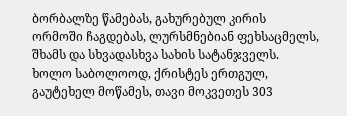ბორბალზე წამებას, გახურებულ კირის ორმოში ჩაგდებას, ლურსმნებიან ფეხსაცმელს, შხამს და სხვადასხვა სახის სატანჯველს. ხოლო საბოლოოდ, ქრისტეს ერთგულ, გაუტეხელ მოწამეს, თავი მოკვეთეს 303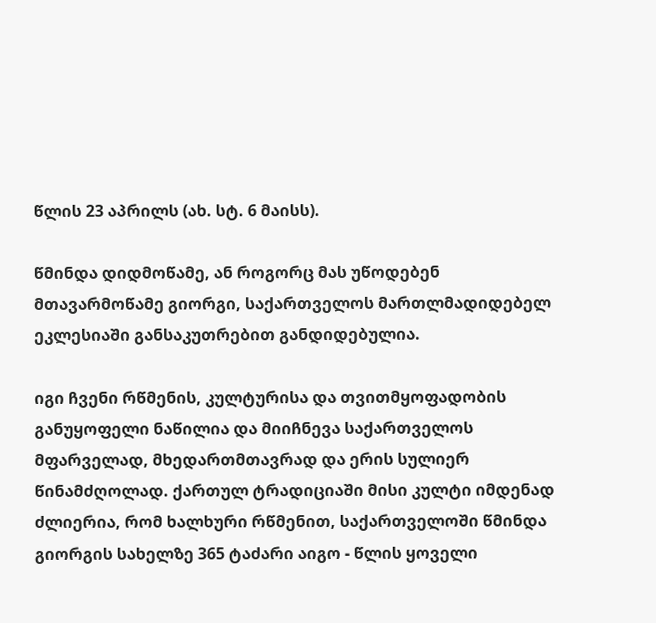წლის 23 აპრილს (ახ. სტ. 6 მაისს).

წმინდა დიდმოწამე, ან როგორც მას უწოდებენ მთავარმოწამე გიორგი, საქართველოს მართლმადიდებელ ეკლესიაში განსაკუთრებით განდიდებულია.

იგი ჩვენი რწმენის, კულტურისა და თვითმყოფადობის განუყოფელი ნაწილია და მიიჩნევა საქართველოს მფარველად, მხედართმთავრად და ერის სულიერ წინამძღოლად. ქართულ ტრადიციაში მისი კულტი იმდენად ძლიერია, რომ ხალხური რწმენით, საქართველოში წმინდა გიორგის სახელზე 365 ტაძარი აიგო - წლის ყოველი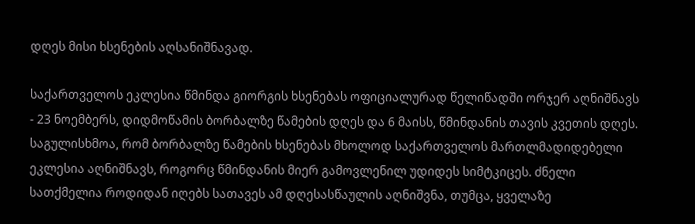დღეს მისი ხსენების აღსანიშნავად.

საქართველოს ეკლესია წმინდა გიორგის ხსენებას ოფიციალურად წელიწადში ორჯერ აღნიშნავს - 23 ნოემბერს, დიდმოწამის ბორბალზე წამების დღეს და 6 მაისს, წმინდანის თავის კვეთის დღეს. საგულისხმოა, რომ ბორბალზე წამების ხსენებას მხოლოდ საქართველოს მართლმადიდებელი ეკლესია აღნიშნავს, როგორც წმინდანის მიერ გამოვლენილ უდიდეს სიმტკიცეს. ძნელი სათქმელია როდიდან იღებს სათავეს ამ დღესასწაულის აღნიშვნა, თუმცა, ყველაზე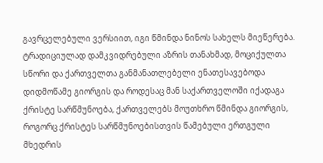გავრცელებული ვერსიით, იგი წმინდა ნინოს სახელს მიეწერება. ტრადიციულად დამკვიდრებული აზრის თანახმად, მოციქულთა სწორი და ქართველთა განმანათლებელი ენათესავებოდა დიდმოწამე გიორგის და როდესაც მან საქართველოში იქადაგა ქრისტე სარწმუნოება, ქართველებს მოუთხრო წმინდა გიორგის, როგორც ქრისტეს სარწმუნოებისთვის წამებული ერთგული მხედრის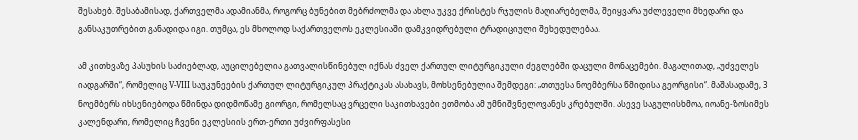შესახებ. შესაბამისად, ქართველმა ადამიანმა, როგორც ბუნებით მებრძოლმა და ახლა უკვე ქრისტეს რჯულის მაღიარებელმა, შეიყვარა უძლეველი მხედარი და განსაკუთრებით განადიდა იგი. თუმცა, ეს მხოლოდ საქართველოს ეკლესიაში დამკვიდრებული ტრადიციული შეხედულებაა.

ამ კითხვაზე პასუხის საძიებლად, აუცილებელია გათვალისწინებულ იქნას ძველ ქართულ ლიტურგიკული ძეგლებში დაცული მონაცემები. მაგალითად, „უძველეს იადგარში“, რომელიც V-VIII საუკუნეების ქართულ ლიტურგიკულ პრაქტიკას ასახავს, მოხსენებულია შემდეგი: „თთუესა ნოემბერსა წმიდისა გეორგისი“. მაშასადამე, 3 ნოემბერს იხსენიებოდა წმინდა დიდმოწამე გიორგი, რომელსაც ვრცელი საკითხავები ეთმობა ამ უმნიშვნელოვანეს კრებულში. ასევე საგულისხმოა, იოანე-ზოსიმეს კალენდარი, რომელიც ჩვენი ეკლესიის ერთ-ერთი უძვირფასესი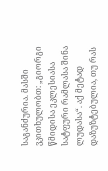საგანძურია. მასში ვკითხულობთ: „გიორგი წმიდისა ეკლესიასა სატფური რამლასა შინა ლუდასა“. აქ მეტად დაზუზტებულია, თუ რას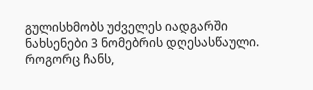გულისხმობს უძველეს იადგარში ნახსენები 3 ნომებრის დღესასწაული. როგორც ჩანს,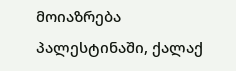მოიაზრება პალესტინაში, ქალაქ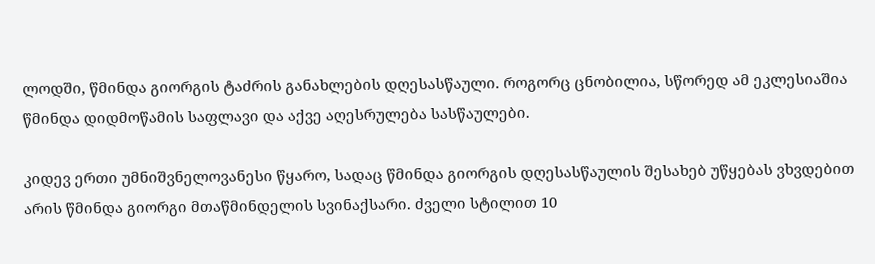ლოდში, წმინდა გიორგის ტაძრის განახლების დღესასწაული. როგორც ცნობილია, სწორედ ამ ეკლესიაშია წმინდა დიდმოწამის საფლავი და აქვე აღესრულება სასწაულები.

კიდევ ერთი უმნიშვნელოვანესი წყარო, სადაც წმინდა გიორგის დღესასწაულის შესახებ უწყებას ვხვდებით არის წმინდა გიორგი მთაწმინდელის სვინაქსარი. ძველი სტილით 10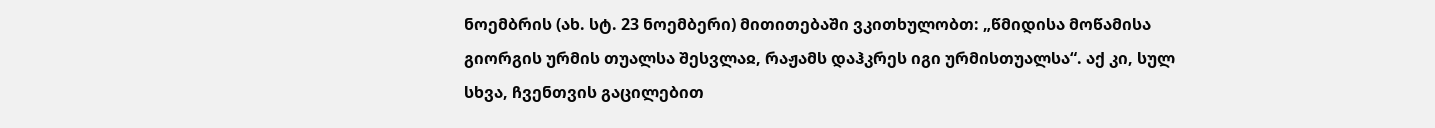ნოემბრის (ახ. სტ. 23 ნოემბერი) მითითებაში ვკითხულობთ: „წმიდისა მოწამისა გიორგის ურმის თუალსა შესვლაჲ, რაჟამს დაჰკრეს იგი ურმისთუალსა“. აქ კი, სულ სხვა, ჩვენთვის გაცილებით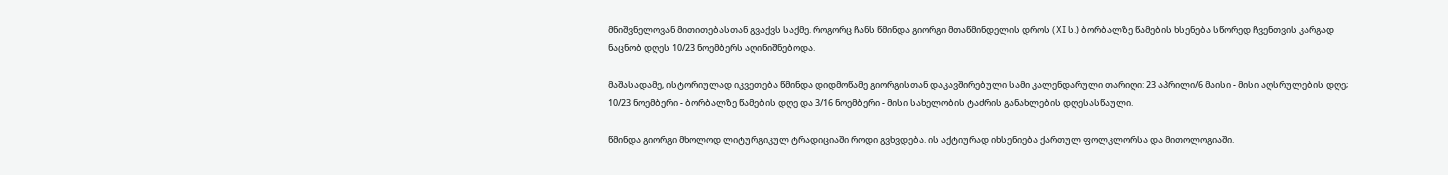მნიშვნელოვან მითითებასთან გვაქვს საქმე. როგორც ჩანს წმინდა გიორგი მთაწმინდელის დროს (XI ს.) ბორბალზე წამების ხსენება სწორედ ჩვენთვის კარგად ნაცნობ დღეს 10/23 ნოემბერს აღინიშნებოდა.

მაშასადამე, ისტორიულად იკვეთება წმინდა დიდმოწამე გიორგისთან დაკავშირებული სამი კალენდარული თარიღი: 23 აპრილი/6 მაისი - მისი აღსრულების დღე; 10/23 ნოემბერი - ბორბალზე წამების დღე და 3/16 ნოემბერი - მისი სახელობის ტაძრის განახლების დღესასწაული.

წმინდა გიორგი მხოლოდ ლიტურგიკულ ტრადიციაში როდი გვხვდება. ის აქტიურად იხსენიება ქართულ ფოლკლორსა და მითოლოგიაში.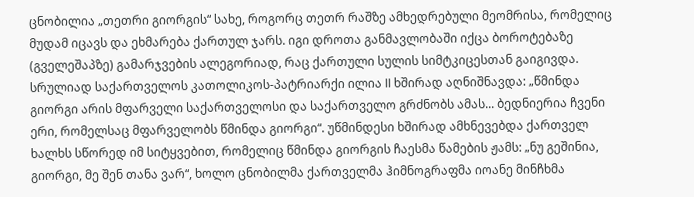ცნობილია „თეთრი გიორგის“ სახე, როგორც თეთრ რაშზე ამხედრებული მეომრისა, რომელიც მუდამ იცავს და ეხმარება ქართულ ჯარს. იგი დროთა განმავლობაში იქცა ბოროტებაზე (გველეშაპზე) გამარჯვების ალეგორიად, რაც ქართული სულის სიმტკიცესთან გაიგივდა. სრულიად საქართველოს კათოლიკოს-პატრიარქი ილია II ხშირად აღნიშნავდა: „წმინდა გიორგი არის მფარველი საქართველოსი და საქართველო გრძნობს ამას... ბედნიერია ჩვენი ერი, რომელსაც მფარველობს წმინდა გიორგი“. უწმინდესი ხშირად ამხნევებდა ქართველ ხალხს სწორედ იმ სიტყვებით, რომელიც წმინდა გიორგის ჩაესმა წამების ჟამს: „ნუ გეშინია, გიორგი, მე შენ თანა ვარ“, ხოლო ცნობილმა ქართველმა ჰიმნოგრაფმა იოანე მინჩხმა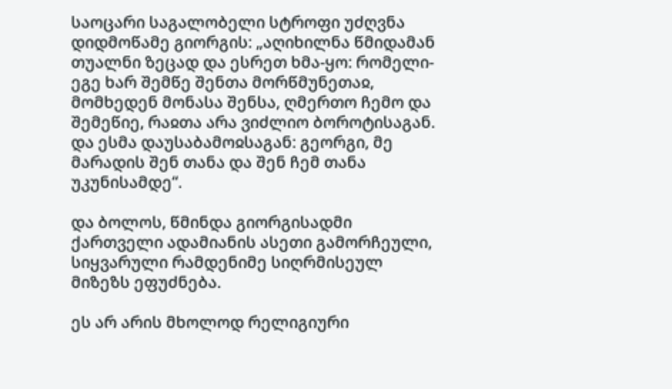საოცარი საგალობელი სტროფი უძღვნა დიდმოწამე გიორგის: „აღიხილნა წმიდამან თუალნი ზეცად და ესრეთ ხმა-ყო: რომელი-ეგე ხარ შემწე შენთა მორწმუნეთაჲ, მომხედენ მონასა შენსა, ღმერთო ჩემო და შემეწიე, რაჲთა არა ვიძლიო ბოროტისაგან. და ესმა დაუსაბამოჲსაგან: გეორგი, მე მარადის შენ თანა და შენ ჩემ თანა უკუნისამდე“.

და ბოლოს, წმინდა გიორგისადმი ქართველი ადამიანის ასეთი გამორჩეული, სიყვარული რამდენიმე სიღრმისეულ მიზეზს ეფუძნება.

ეს არ არის მხოლოდ რელიგიური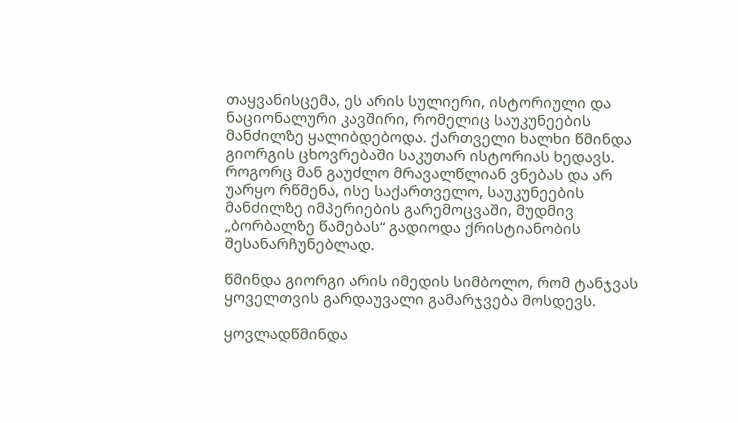თაყვანისცემა, ეს არის სულიერი, ისტორიული და ნაციონალური კავშირი, რომელიც საუკუნეების მანძილზე ყალიბდებოდა. ქართველი ხალხი წმინდა გიორგის ცხოვრებაში საკუთარ ისტორიას ხედავს. როგორც მან გაუძლო მრავალწლიან ვნებას და არ უარყო რწმენა, ისე საქართველო, საუკუნეების მანძილზე იმპერიების გარემოცვაში, მუდმივ „ბორბალზე წამებას“ გადიოდა ქრისტიანობის შესანარჩუნებლად.

წმინდა გიორგი არის იმედის სიმბოლო, რომ ტანჯვას ყოველთვის გარდაუვალი გამარჯვება მოსდევს.

ყოვლადწმინდა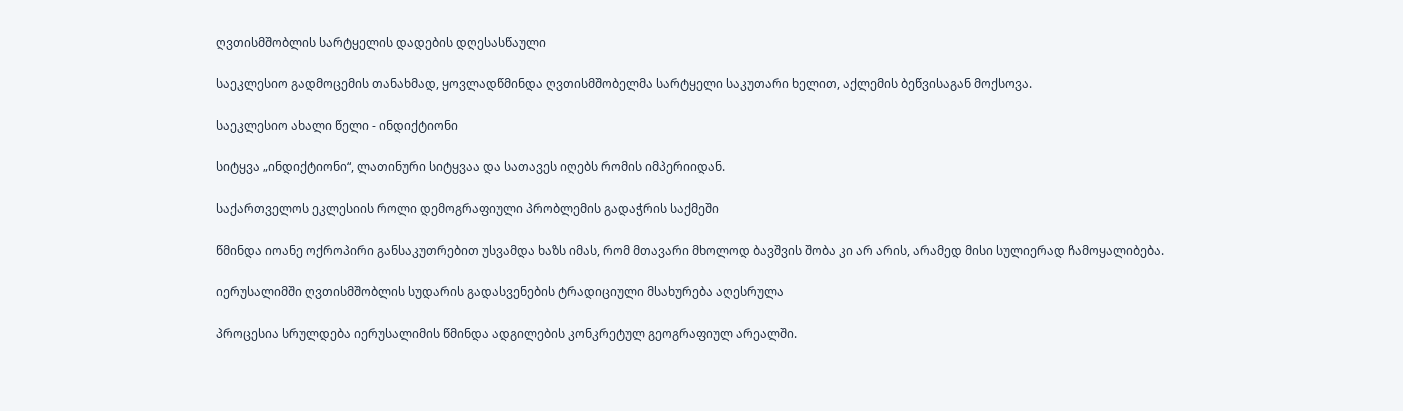ღვთისმშობლის სარტყელის დადების დღესასწაული

საეკლესიო გადმოცემის თანახმად, ყოვლადწმინდა ღვთისმშობელმა სარტყელი საკუთარი ხელით, აქლემის ბეწვისაგან მოქსოვა.

საეკლესიო ახალი წელი - ინდიქტიონი

სიტყვა „ინდიქტიონი“, ლათინური სიტყვაა და სათავეს იღებს რომის იმპერიიდან.

საქართველოს ეკლესიის როლი დემოგრაფიული პრობლემის გადაჭრის საქმეში

წმინდა იოანე ოქროპირი განსაკუთრებით უსვამდა ხაზს იმას, რომ მთავარი მხოლოდ ბავშვის შობა კი არ არის, არამედ მისი სულიერად ჩამოყალიბება.

იერუსალიმში ღვთისმშობლის სუდარის გადასვენების ტრადიციული მსახურება აღესრულა

პროცესია სრულდება იერუსალიმის წმინდა ადგილების კონკრეტულ გეოგრაფიულ არეალში.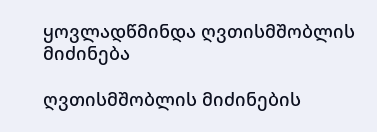ყოვლადწმინდა ღვთისმშობლის მიძინება

ღვთისმშობლის მიძინების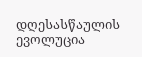დღესასწაულის ევოლუცია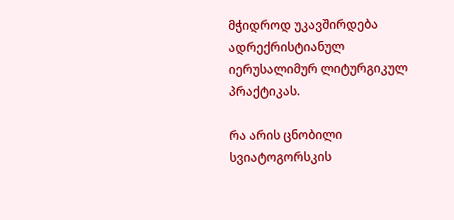მჭიდროდ უკავშირდება ადრექრისტიანულ იერუსალიმურ ლიტურგიკულ პრაქტიკას.

რა არის ცნობილი სვიატოგორსკის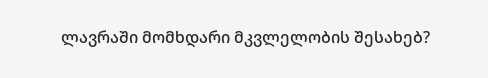ლავრაში მომხდარი მკვლელობის შესახებ?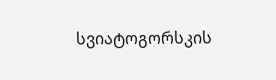სვიატოგორსკის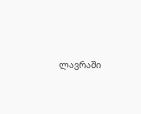ლავრაში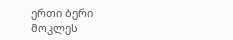ერთი ბერი მოკლეს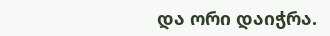და ორი დაიჭრა.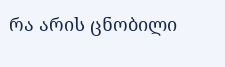რა არის ცნობილი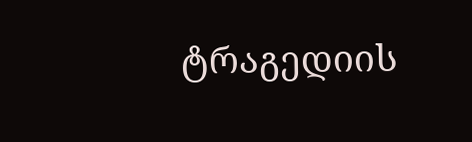ტრაგედიის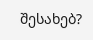შესახებ?